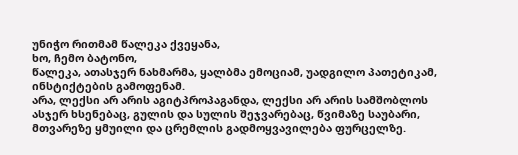უნიჭო რითმამ წალეკა ქვეყანა,
ხო, ჩემო ბატონო,
წალეკა, ათასჯერ ნახმარმა, ყალბმა ემოციამ, უადგილო პათეტიკამ, ინსტიქტების გამოფენამ.
არა, ლექსი არ არის აგიტპროპაგანდა, ლექსი არ არის სამშობლოს ასჯერ ხსენებაც, გულის და სულის შეჯვარებაც, წვიმაზე საუბარი, მთვარეზე ყმუილი და ცრემლის გადმოყვავილება ფურცელზე.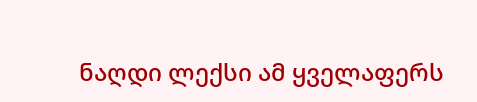ნაღდი ლექსი ამ ყველაფერს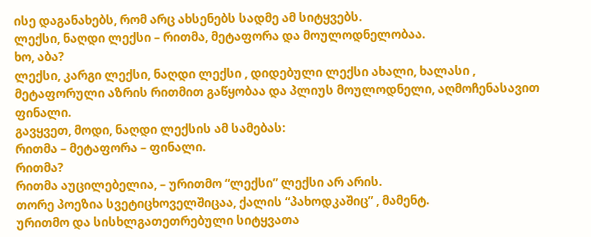ისე დაგანახებს, რომ არც ახსენებს სადმე ამ სიტყვებს.
ლექსი, ნაღდი ლექსი – რითმა, მეტაფორა და მოულოდნელობაა.
ხო, აბა?
ლექსი, კარგი ლექსი, ნაღდი ლექსი , დიდებული ლექსი ახალი, ხალასი , მეტაფორული აზრის რითმით გაწყობაა და პლიუს მოულოდნელი, აღმოჩენასავით ფინალი.
გავყვეთ, მოდი, ნაღდი ლექსის ამ სამებას:
რითმა – მეტაფორა – ფინალი.
რითმა?
რითმა აუცილებელია, – ურითმო “ლექსი” ლექსი არ არის.
თორე პოეზია სვეტიცხოველშიცაა, ქალის “პახოდკაშიც” , მამენტ.
ურითმო და სისხლგათეთრებული სიტყვათა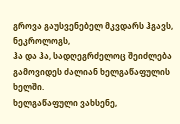გროვა გაუსვენებელ მკვდარს ჰგავს, ნეკროლოგს,
ჰა და ჰა, სადღეგრძელოც შეიძლება გამოვიდეს ძალიან ხელგაწაფულის ხელში.
ხელგაწაფული ვახსენე,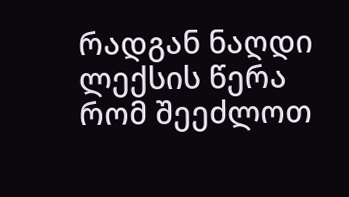რადგან ნაღდი ლექსის წერა რომ შეეძლოთ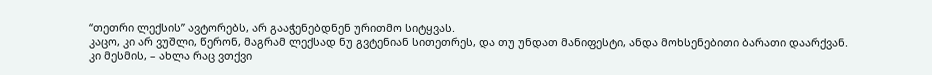“თეთრი ლექსის” ავტორებს, არ გააჭენებდნენ ურითმო სიტყვას.
კაცო, კი არ ვუშლი, წერონ, მაგრამ ლექსად ნუ გვტენიან სითეთრეს, და თუ უნდათ მანიფესტი, ანდა მოხსენებითი ბარათი დაარქვან.
კი მესმის, – ახლა რაც ვთქვი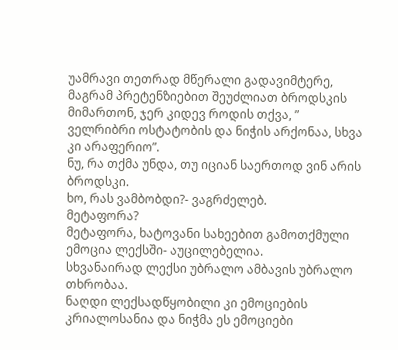უამრავი თეთრად მწერალი გადავიმტერე, მაგრამ პრეტენზიებით შეუძლიათ ბროდსკის მიმართონ, ჯერ კიდევ როდის თქვა, ” ველრიბრი ოსტატობის და ნიჭის არქონაა, სხვა კი არაფერიო”.
ნუ, რა თქმა უნდა, თუ იციან საერთოდ ვინ არის ბროდსკი.
ხო, რას ვამბობდი?- ვაგრძელებ.
მეტაფორა?
მეტაფორა, ხატოვანი სახეებით გამოთქმული ემოცია ლექსში- აუცილებელია.
სხვანაირად ლექსი უბრალო ამბავის უბრალო თხრობაა.
ნაღდი ლექსადწყობილი კი ემოციების კრიალოსანია და ნიჭმა ეს ემოციები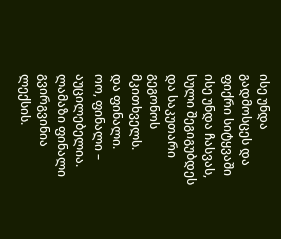ისე უნდა გადმოსცეს და ფიქრი სიტყვაში ისე უნდა ჩასვას, სული შეგიგუბდეს და საკუთარი გეგონოს მკითხველს.
და ფინალი.
ოო, ფინალი – აუცილებელია.
ლამაზი ფინალი გვირგვინია ლექსის.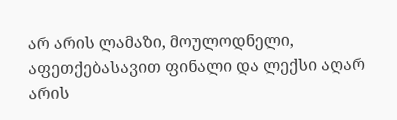არ არის ლამაზი, მოულოდნელი, აფეთქებასავით ფინალი და ლექსი აღარ არის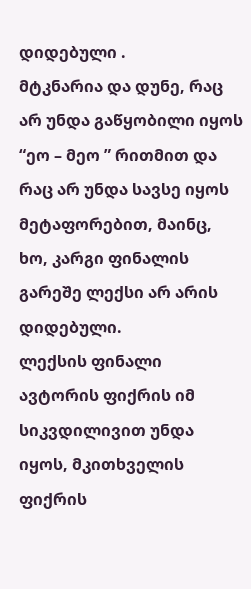დიდებული .
მტკნარია და დუნე, რაც არ უნდა გაწყობილი იყოს “ეო – მეო ” რითმით და რაც არ უნდა სავსე იყოს მეტაფორებით, მაინც, ხო, კარგი ფინალის გარეშე ლექსი არ არის დიდებული.
ლექსის ფინალი ავტორის ფიქრის იმ სიკვდილივით უნდა იყოს, მკითხველის ფიქრის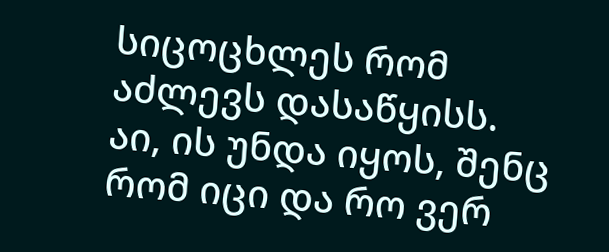სიცოცხლეს რომ აძლევს დასაწყისს.
აი, ის უნდა იყოს, შენც რომ იცი და რო ვერ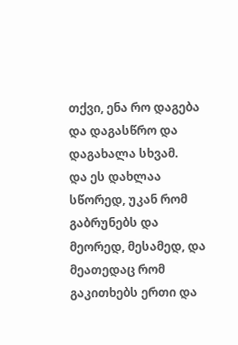თქვი, ენა რო დაგება და დაგასწრო და დაგახალა სხვამ.
და ეს დახლაა სწორედ, უკან რომ გაბრუნებს და მეორედ, მესამედ, და მეათედაც რომ გაკითხებს ერთი და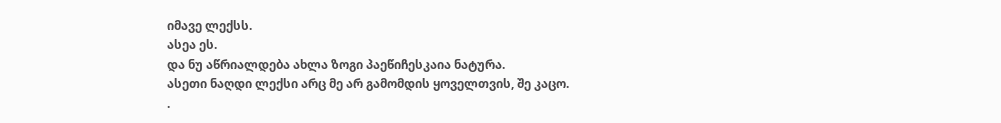იმავე ლექსს.
ასეა ეს.
და ნუ აწრიალდება ახლა ზოგი პაეწიჩესკაია ნატურა.
ასეთი ნაღდი ლექსი არც მე არ გამომდის ყოველთვის, შე კაცო.
.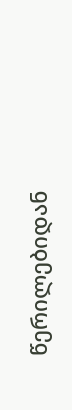წერილებიდან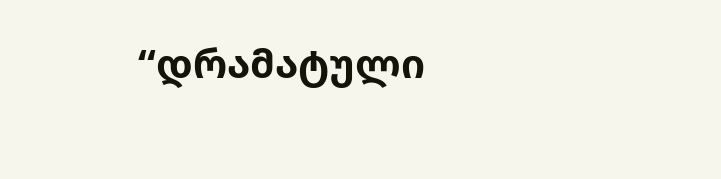“დრამატული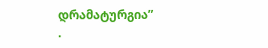დრამატურგია”
.